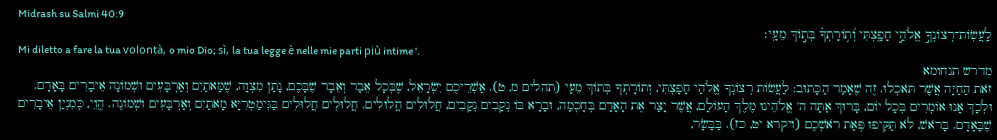Midrash su Salmi 40:9
לַֽעֲשֽׂוֹת־רְצוֹנְךָ֣ אֱלֹהַ֣י חָפָ֑צְתִּי וְ֝ת֥וֹרָתְךָ֗ בְּת֣וֹךְ מֵעָֽי׃
Mi diletto a fare la tua volontà, o mio Dio; sì, la tua legge è nelle mie parti più intime '.
מדרש תנחומא
זֹאת הַחַיָּה אֲשֶׁר תֹּאכְלוּ. זֶה שֶׁאָמַר הַכָּתוּב: לַעֲשׂוֹת רְצוֹנְךָ אֱלֹהַי חָפָצְתִּי, וְתוֹרָתְךָ בְּתוֹךְ מֵעָי (תהלים מ, ט). אַשְׁרֵיכֶם יִשְׂרָאֵל, שֶׁבְּכָל אֵבָר וְאֵבָר שֶׁבָּכֶם, נָתַן מִצְוָה, שֶׁמָּאתַיִם וְאַרְבָּעִים וּשְׁמוֹנָה אֵיבָרִים בָּאָדָם. וּלְכָךְ אָנוּ אוֹמְרִים בְּכָל יוֹם, בָּרוּךְ אַתָּה ה' אֱלֹהֵינוּ מֶלֶךְ הָעוֹלָם, אֲשֶׁר יָצַר אֶת הָאָדָם בְּחָכְמָה, וּבָרָא בּוֹ נְקָבִים נְקָבִים, חֲלוּלִים חֲלוּלִים. חֲלוּלִים חֲלוּלִים בַּגִּימַטְרִיָּא מָאתַיִם וְאַרְבָּעִים וּשְׁמוֹנֶה. הֱוֵי, כְּמִנְיַן אֵיבָרִים שֶׁבָּאָדָם. בָּרֹאשׁ, לֹא תַּקִּיפוּ פְּאַת רֹאשְׁכֶם (ויקרא יט, כז). בַּבָּשָׂר,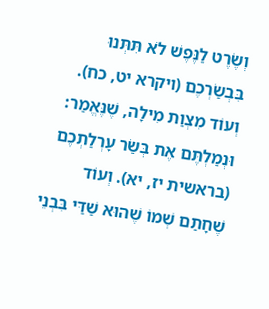וְשֶׂרֶט לַנֶּפֶשׁ לֹא תִּתְּנוּ בִּבְשַׂרְכֶם (ויקרא יט, כח). וְעוֹד מִצְוַת מִילָה, שֶׁנֶּאֱמַר: וּנְמַלְתֶּם אֶת בְּשַׂר עָרְלַתְכֶם (בראשית יז, יא). וְעוֹד שֶׁחָתַם שְׁמוֹ שֶׁהוּא שַׁדַּי בִּבְנֵי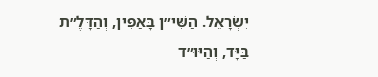יִשְׂרָאֵל. הַשִּׁי״ן בָּאַפִּין, וְהַדָּלֶ״ת בַּיָּד, וְהַיּוּ״ד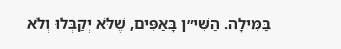בַּמִּילָה. הַשִּׁי״ן בָּאַפִּים, שֶׁלֹּא יְקַבְּלוּ וְלֹא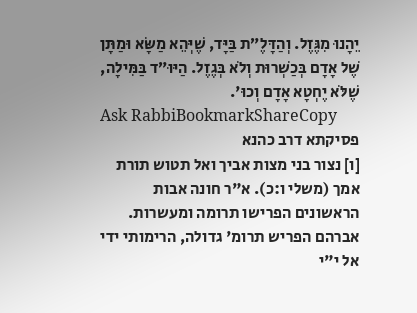יֵהָנוּ מִגֶּזֶל. וְהַדָּלֶ״ת בַּיָּד, שֶׁיְּהֵא מַשָּׂא וּמַתָּן שֶׁל אָדָם בְּכַשְׁרוּת וְלֹא בְּגֶזֶל. הַיּוּ״ד בַּמִּילָה, שֶׁלֹּא יֶחְטָא אָדָם וְכוּ'.
Ask RabbiBookmarkShareCopy
פסיקתא דרב כהנא
[ו] נצור בני מצות אביך ואל תטוש תורת אמך (משלי ו:כ). א"ר חונה אבות הראשונים הפרישו תרומה ומעשרות. אברהם הפריש תרומ' גדולה, הרימותי ידי אל י"י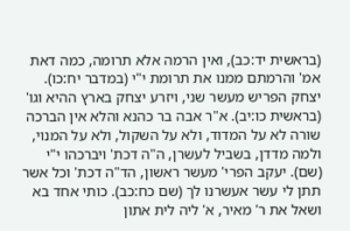(בראשית יד:כב), ואין הרמה אלא תרומה, כמה דאת אמ' והרמתם ממנו את תרומת י"י (במדבר יח:כו). יצחק הפריש מעשר שני, ויזרע יצחק בארץ ההיא וגו' (בראשית כו:יב). א"ר אבה בר כהנא והלא אין הברכה שורה לא על המדוד, ולא על השקול, ולא על המנוי, ולמה מדדן, בשביל לעשרן, ה"ה דכת' ויברכהו י"י (שם). יעקב הפרי' מעשר ראשון, הד"ה דכת' וכל אשר תתן לי עשר אעשרנו לך (שם כח:כב). כותי אחד בא ושאל את ר' מאיר, א' ליה לית אתון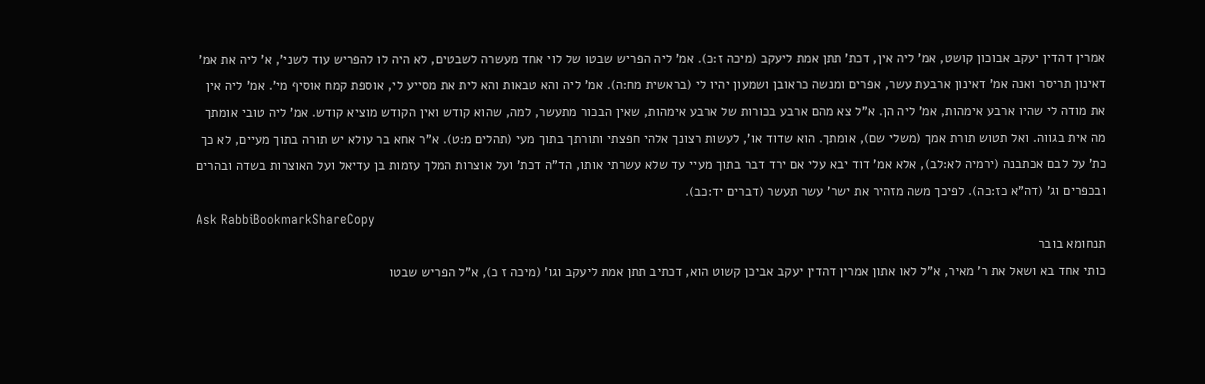אמרין דהדין יעקב אבוכון קושט, אמ' ליה אין, דכת' תתן אמת ליעקב (מיכה ז:כ). אמ' ליה הפריש שבטו של לוי אחד מעשרה לשבטים, לא היה לו להפריש עוד לשני', א' ליה את אמ' דאינון תריסר ואנה אמ' דאינון ארבעת עשר, אפרים ומנשה כראובן ושמעון יהיו לי (בראשית מח:ה). אמ' ליה והא טבאות והא לית את מסייע לי, אוספת קמח אוסיף מי'. אמ' ליה אין את מודה לי שהיו ארבע אימהות, אמ' ליה הן. א"ל צא מהם ארבע בכורות של ארבע אימהות, שאין הבכור מתעשר, למה, שהוא קודש ואין הקודש מוציא קודש. אמ' ליה טובי אומתך מה אית בגווה. ואל תטוש תורת אמך (משלי שם), אומתך. הוא שדוד או', לעשות רצונך אלהי חפצתי ותורתך בתוך מעי (תהלים מ:ט). א"ר אחא בר עולא יש תורה בתוך מעיים, לא כך כת' על לבם אכתבנה (ירמיה לא:לב), אלא אמ' דוד יבא עלי אם ירד דבר בתוך מעיי עד שלא עשרתי אותו, הד"ה דכת' ועל אוצרות המלך עזמות בן עדיאל ועל האוצרות בשדה ובהרים ובכפרים וג' (דה"א כז:כה). לפיכך משה מזהיר את ישר' עשר תעשר (דברים יד:כב).
Ask RabbiBookmarkShareCopy
תנחומא בובר
כותי אחד בא ושאל את ר' מאיר, א"ל לאו אתון אמרין דהדין יעקב אביכן קשוט הוא, דכתיב תתן אמת ליעקב וגו' (מיכה ז כ), א"ל הפריש שבטו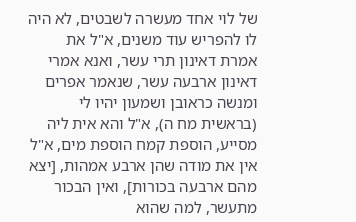של לוי אחד מעשרה לשבטים, לא היה לו להפריש עוד משנים, א"ל את אמרת דאינון תרי עשר, ואנא אמרי דאינון ארבעה עשר, שנאמר אפרים ומנשה כראובן ושמעון יהיו לי (בראשית מח ה), א"ל והא אית ליה מסייע, הוספת קמח הוספת מים, א"ל אין את מודה שהן ארבע אמהות, [יצא מהם ארבעה בכורות], ואין הבכור מתעשר, למה שהוא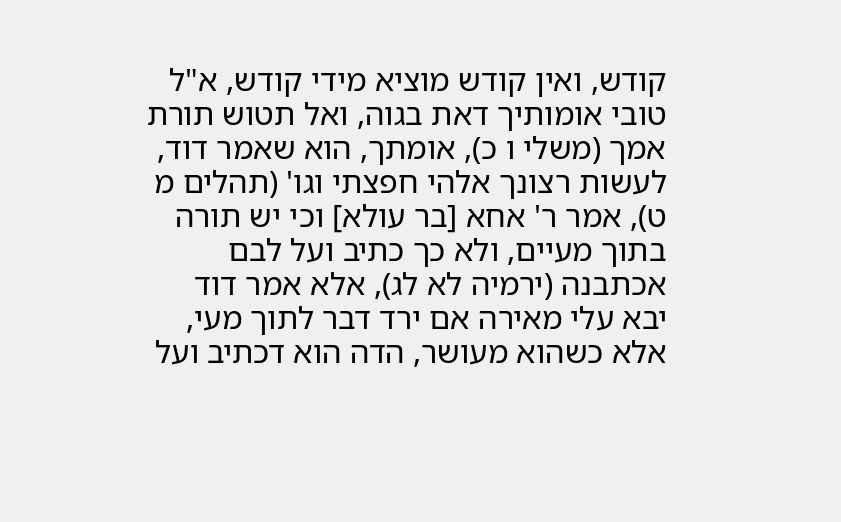קודש, ואין קודש מוציא מידי קודש, א"ל טובי אומותיך דאת בגוה, ואל תטוש תורת אמך (משלי ו כ), אומתך, הוא שאמר דוד, לעשות רצונך אלהי חפצתי וגו' (תהלים מ ט), אמר ר' אחא [בר עולא] וכי יש תורה בתוך מעיים, ולא כך כתיב ועל לבם אכתבנה (ירמיה לא לג), אלא אמר דוד יבא עלי מאירה אם ירד דבר לתוך מעי, אלא כשהוא מעושר, הדה הוא דכתיב ועל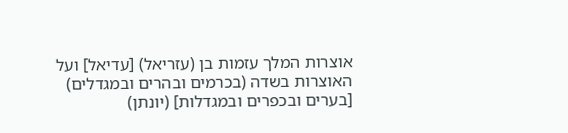אוצרות המלך עזמות בן (עזריאל) [עדיאל] ועל האוצרות בשדה (בכרמים ובהרים ובמגדלים) [בערים ובכפרים ובמגדלות] (יונתן)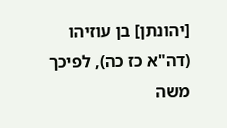[יהונתן] בן עוזיהו (דה"א כז כה), לפיכך משה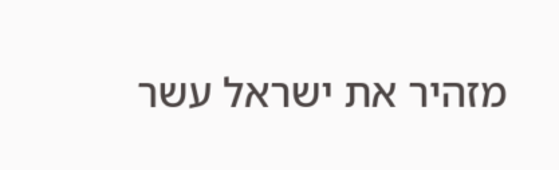מזהיר את ישראל עשר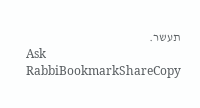תעשר.
Ask RabbiBookmarkShareCopy